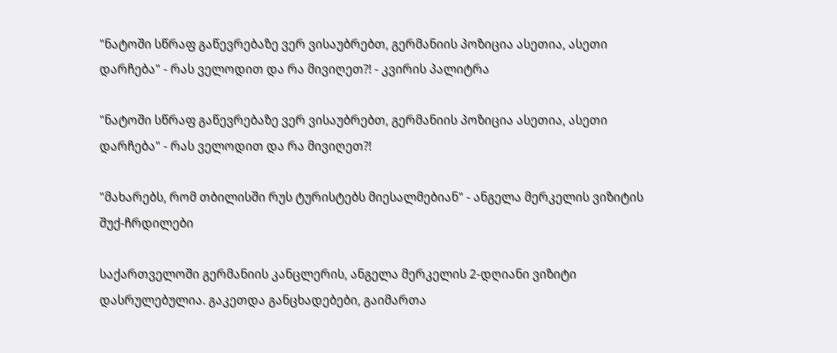"ნატოში სწრაფ გაწევრებაზე ვერ ვისაუბრებთ, გერმანიის პოზიცია ასეთია, ასეთი დარჩება" - რას ველოდით და რა მივიღეთ?! - კვირის პალიტრა

"ნატოში სწრაფ გაწევრებაზე ვერ ვისაუბრებთ, გერმანიის პოზიცია ასეთია, ასეთი დარჩება" - რას ველოდით და რა მივიღეთ?!

"მახარებს, რომ თბილისში რუს ტურისტებს მიესალმებიან" - ანგელა მერკელის ვიზიტის შუქ-ჩრდილები

საქართველოში გერმანიის კანცლერის, ანგელა მერკელის 2-დღიანი ვიზიტი დასრულებულია. გაკეთდა განცხადებები, გაიმართა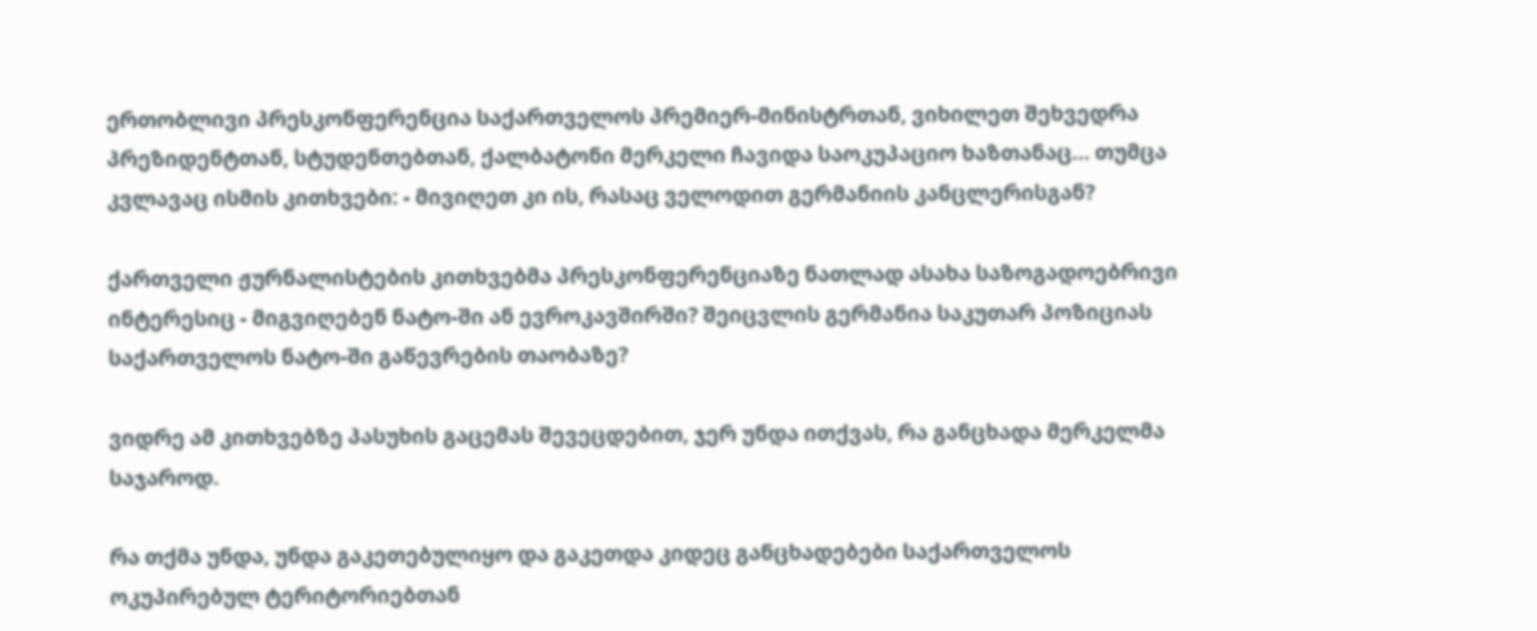ერთობლივი პრესკონფერენცია საქართველოს პრემიერ-მინისტრთან, ვიხილეთ შეხვედრა პრეზიდენტთან, სტუდენთებთან, ქალბატონი მერკელი ჩავიდა საოკუპაციო ხაზთანაც... თუმცა კვლავაც ისმის კითხვები: - მივიღეთ კი ის, რასაც ველოდით გერმანიის კანცლერისგან?

ქართველი ჟურნალისტების კითხვებმა პრესკონფერენციაზე ნათლად ასახა საზოგადოებრივი ინტერესიც - მიგვიღებენ ნატო-ში ან ევროკავშირში? შეიცვლის გერმანია საკუთარ პოზიციას საქართველოს ნატო-ში გაწევრების თაობაზე?

ვიდრე ამ კითხვებზე პასუხის გაცემას შევეცდებით, ჯერ უნდა ითქვას, რა განცხადა მერკელმა საჯაროდ.

რა თქმა უნდა, უნდა გაკეთებულიყო და გაკეთდა კიდეც განცხადებები საქართველოს ოკუპირებულ ტერიტორიებთან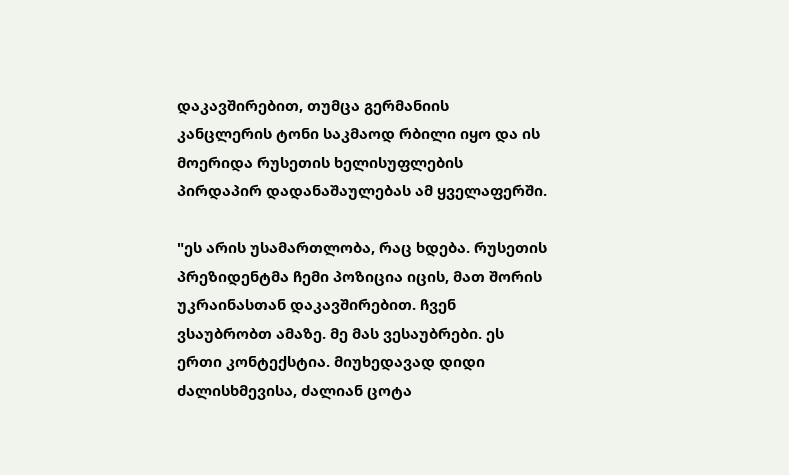დაკავშირებით, თუმცა გერმანიის კანცლერის ტონი საკმაოდ რბილი იყო და ის მოერიდა რუსეთის ხელისუფლების პირდაპირ დადანაშაულებას ამ ყველაფერში.

"ეს არის უსამართლობა, რაც ხდება. რუსეთის პრეზიდენტმა ჩემი პოზიცია იცის, მათ შორის უკრაინასთან დაკავშირებით. ჩვენ ვსაუბრობთ ამაზე. მე მას ვესაუბრები. ეს ერთი კონტექსტია. მიუხედავად დიდი ძალისხმევისა, ძალიან ცოტა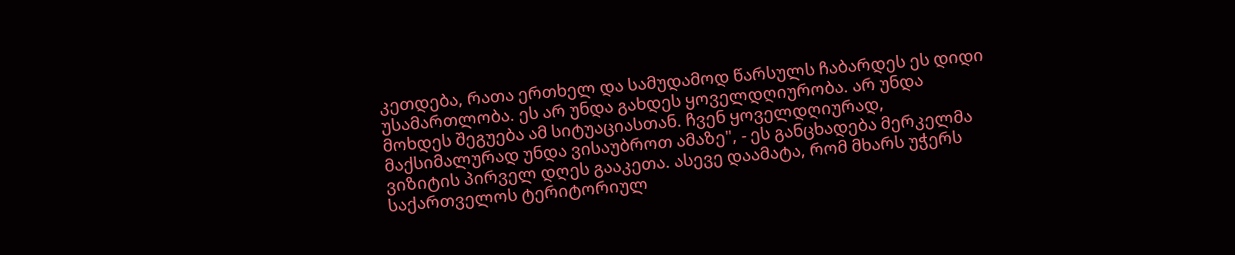კეთდება, რათა ერთხელ და სამუდამოდ წარსულს ჩაბარდეს ეს დიდი უსამართლობა. ეს არ უნდა გახდეს ყოველდღიურობა. არ უნდა მოხდეს შეგუება ამ სიტუაციასთან. ჩვენ ყოველდღიურად, მაქსიმალურად უნდა ვისაუბროთ ამაზე", - ეს განცხადება მერკელმა ვიზიტის პირველ დღეს გააკეთა. ასევე დაამატა, რომ მხარს უჭერს საქართველოს ტერიტორიულ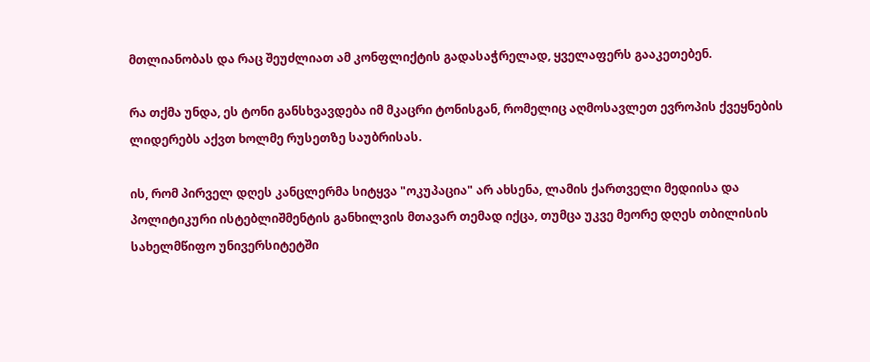მთლიანობას და რაც შეუძლიათ ამ კონფლიქტის გადასაჭრელად, ყველაფერს გააკეთებენ.

რა თქმა უნდა, ეს ტონი განსხვავდება იმ მკაცრი ტონისგან, რომელიც აღმოსავლეთ ევროპის ქვეყნების ლიდერებს აქვთ ხოლმე რუსეთზე საუბრისას.

ის, რომ პირველ დღეს კანცლერმა სიტყვა "ოკუპაცია" არ ახსენა, ლამის ქართველი მედიისა და პოლიტიკური ისტებლიშმენტის განხილვის მთავარ თემად იქცა, თუმცა უკვე მეორე დღეს თბილისის სახელმწიფო უნივერსიტეტში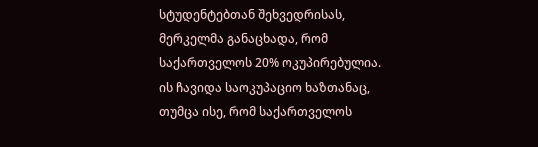სტუდენტებთან შეხვედრისას, მერკელმა განაცხადა, რომ საქართველოს 20% ოკუპირებულია. ის ჩავიდა საოკუპაციო ხაზთანაც, თუმცა ისე, რომ საქართველოს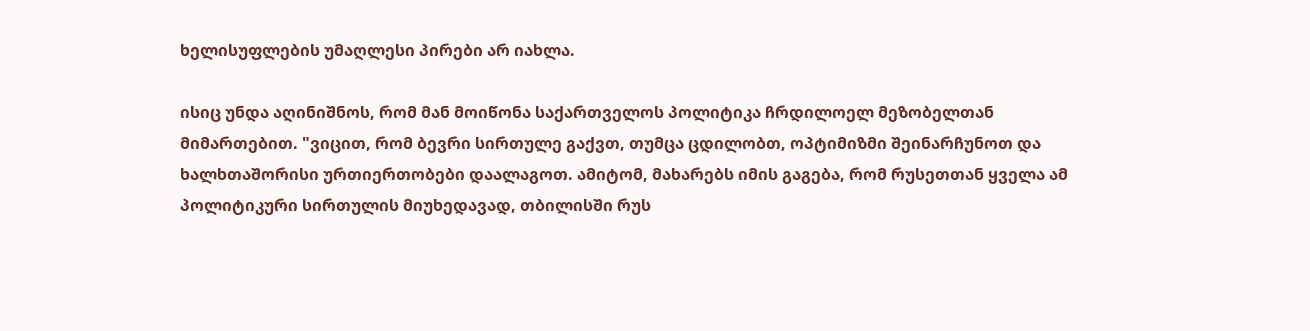ხელისუფლების უმაღლესი პირები არ იახლა.

ისიც უნდა აღინიშნოს, რომ მან მოიწონა საქართველოს პოლიტიკა ჩრდილოელ მეზობელთან მიმართებით. "ვიცით, რომ ბევრი სირთულე გაქვთ, თუმცა ცდილობთ, ოპტიმიზმი შეინარჩუნოთ და ხალხთაშორისი ურთიერთობები დაალაგოთ. ამიტომ, მახარებს იმის გაგება, რომ რუსეთთან ყველა ამ პოლიტიკური სირთულის მიუხედავად, თბილისში რუს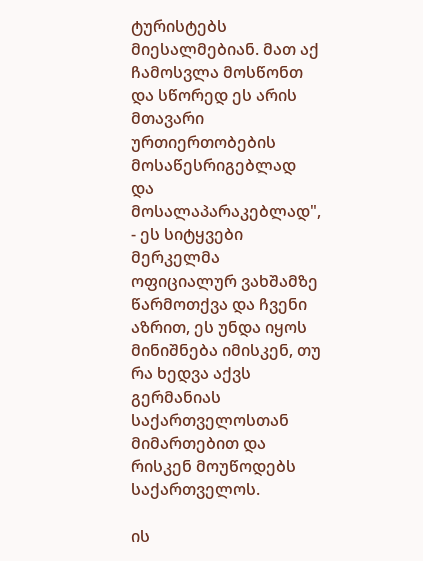ტურისტებს მიესალმებიან. მათ აქ ჩამოსვლა მოსწონთ და სწორედ ეს არის მთავარი ურთიერთობების მოსაწესრიგებლად და მოსალაპარაკებლად", - ეს სიტყვები მერკელმა ოფიციალურ ვახშამზე წარმოთქვა და ჩვენი აზრით, ეს უნდა იყოს მინიშნება იმისკენ, თუ რა ხედვა აქვს გერმანიას საქართველოსთან მიმართებით და რისკენ მოუწოდებს საქართველოს.

ის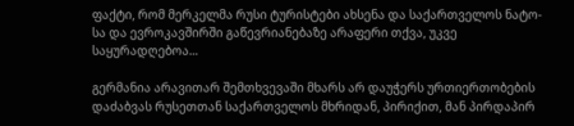ფაქტი, რომ მერკელმა რუსი ტურისტები ახსენა და საქართველოს ნატო-სა და ევროკავშირში გაწევრიანებაზე არაფერი თქვა, უკვე საყურადღებოა...

გერმანია არავითარ შემთხვევაში მხარს არ დაუჭერს ურთიერთობების დაძაბვას რუსეთთან საქართველოს მხრიდან, პირიქით, მან პირდაპირ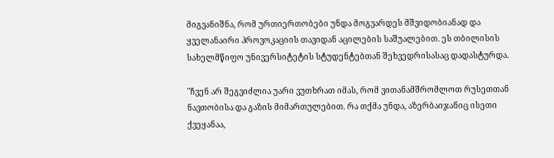მიგვანიშნა, რომ ურთიერთობები უნდა მოგვარდეს მშვიდობიანად და ყველანაირი პროვოკაციის თავიდან აცილების საშუალებით. ეს თბილისის სახელმწიფო უნივერსიტეტის სტუდენტებთან შეხვედრისასაც დადასტურდა.

"ჩვენ არ შეგვიძლია უარი ვუთხრათ იმას, რომ ვითანამშრომლოთ რუსეთთან ნავთობისა და გაზის მიმართულებით. რა თქმა უნდა, აზერბაიჯანიც ისეთი ქვეყანაა,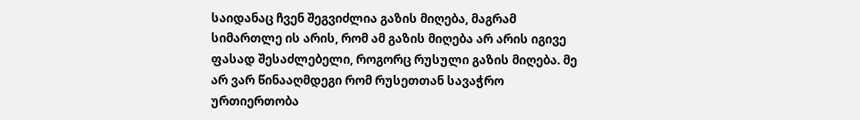საიდანაც ჩვენ შეგვიძლია გაზის მიღება, მაგრამ სიმართლე ის არის, რომ ამ გაზის მიღება არ არის იგივე ფასად შესაძლებელი, როგორც რუსული გაზის მიღება. მე არ ვარ წინააღმდეგი რომ რუსეთთან სავაჭრო ურთიერთობა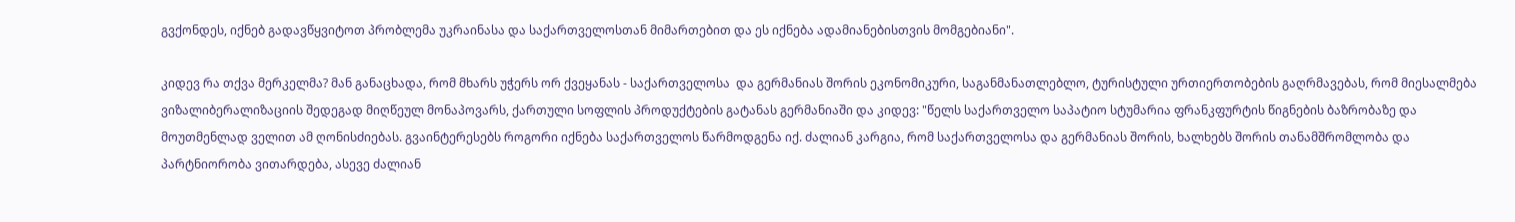გვქონდეს, იქნებ გადავწყვიტოთ პრობლემა უკრაინასა და საქართველოსთან მიმართებით და ეს იქნება ადამიანებისთვის მომგებიანი".

კიდევ რა თქვა მერკელმა? მან განაცხადა, რომ მხარს უჭერს ორ ქვეყანას - საქართველოსა  და გერმანიას შორის ეკონომიკური, საგანმანათლებლო, ტურისტული ურთიერთობების გაღრმავებას, რომ მიესალმება ვიზალიბერალიზაციის შედეგად მიღწეულ მონაპოვარს, ქართული სოფლის პროდუქტების გატანას გერმანიაში და კიდევ: "წელს საქართველო საპატიო სტუმარია ფრანკფურტის წიგნების ბაზრობაზე და მოუთმენლად ველით ამ ღონისძიებას. გვაინტერესებს როგორი იქნება საქართველოს წარმოდგენა იქ. ძალიან კარგია, რომ საქართველოსა და გერმანიას შორის, ხალხებს შორის თანამშრომლობა და პარტნიორობა ვითარდება, ასევე ძალიან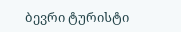ბევრი ტურისტი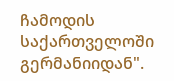ჩამოდის საქართველოში გერმანიიდან".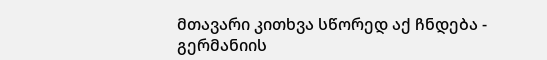მთავარი კითხვა სწორედ აქ ჩნდება - გერმანიის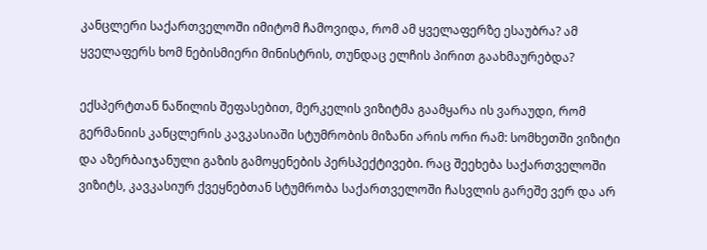კანცლერი საქართველოში იმიტომ ჩამოვიდა, რომ ამ ყველაფერზე ესაუბრა? ამ ყველაფერს ხომ ნებისმიერი მინისტრის, თუნდაც ელჩის პირით გაახმაურებდა?

ექსპერტთან ნაწილის შეფასებით, მერკელის ვიზიტმა გაამყარა ის ვარაუდი, რომ გერმანიის კანცლერის კავკასიაში სტუმრობის მიზანი არის ორი რამ: სომხეთში ვიზიტი და აზერბაიჯანული გაზის გამოყენების პერსპექტივები. რაც შეეხება საქართველოში ვიზიტს, კავკასიურ ქვეყნებთან სტუმრობა საქართველოში ჩასვლის გარეშე ვერ და არ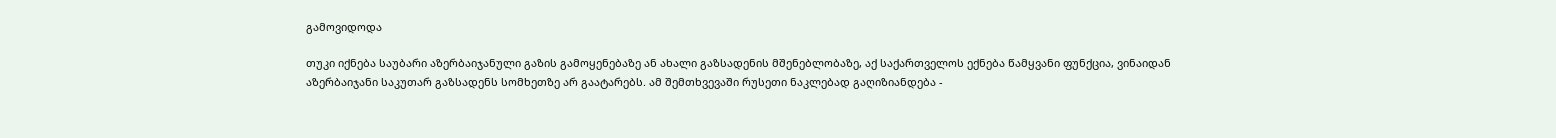გამოვიდოდა

თუკი იქნება საუბარი აზერბაიჯანული გაზის გამოყენებაზე ან ახალი გაზსადენის მშენებლობაზე, აქ საქართველოს ექნება წამყვანი ფუნქცია, ვინაიდან აზერბაიჯანი საკუთარ გაზსადენს სომხეთზე არ გაატარებს. ამ შემთხვევაში რუსეთი ნაკლებად გაღიზიანდება -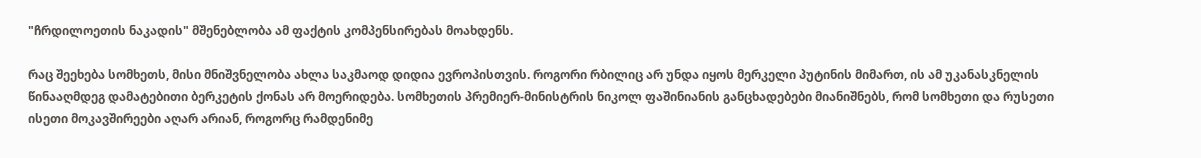"ჩრდილოეთის ნაკადის" მშენებლობა ამ ფაქტის კომპენსირებას მოახდენს.

რაც შეეხება სომხეთს, მისი მნიშვნელობა ახლა საკმაოდ დიდია ევროპისთვის. როგორი რბილიც არ უნდა იყოს მერკელი პუტინის მიმართ, ის ამ უკანასკნელის წინააღმდეგ დამატებითი ბერკეტის ქონას არ მოერიდება. სომხეთის პრემიერ-მინისტრის ნიკოლ ფაშინიანის განცხადებები მიანიშნებს, რომ სომხეთი და რუსეთი ისეთი მოკავშირეები აღარ არიან, როგორც რამდენიმე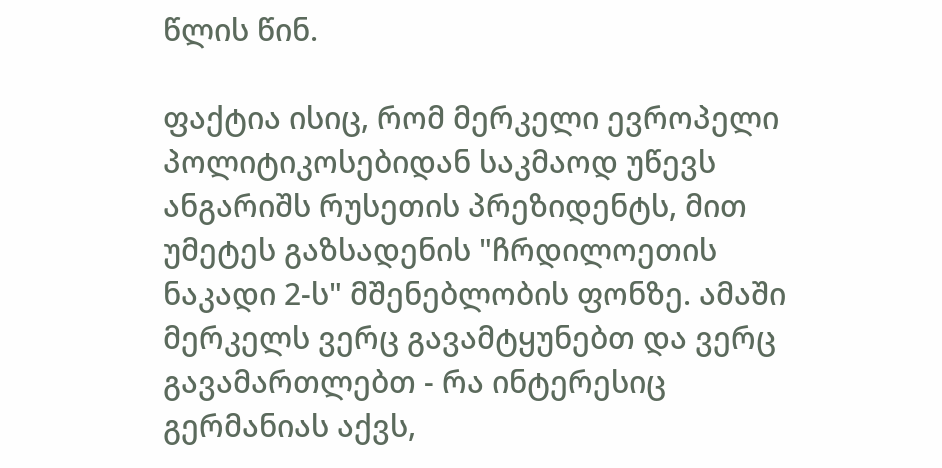წლის წინ.

ფაქტია ისიც, რომ მერკელი ევროპელი პოლიტიკოსებიდან საკმაოდ უწევს ანგარიშს რუსეთის პრეზიდენტს, მით უმეტეს გაზსადენის "ჩრდილოეთის ნაკადი 2-ს" მშენებლობის ფონზე. ამაში მერკელს ვერც გავამტყუნებთ და ვერც გავამართლებთ - რა ინტერესიც გერმანიას აქვს,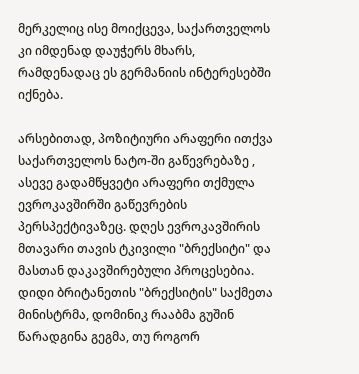მერკელიც ისე მოიქცევა, საქართველოს კი იმდენად დაუჭერს მხარს, რამდენადაც ეს გერმანიის ინტერესებში იქნება.

არსებითად, პოზიტიური არაფერი ითქვა საქართველოს ნატო-ში გაწევრებაზე , ასევე გადამწყვეტი არაფერი თქმულა ევროკავშირში გაწევრების პერსპექტივაზეც. დღეს ევროკავშირის მთავარი თავის ტკივილი "ბრექსიტი" და მასთან დაკავშირებული პროცესებია. დიდი ბრიტანეთის "ბრექსიტის" საქმეთა მინისტრმა, დომინიკ რააბმა გუშინ წარადგინა გეგმა, თუ როგორ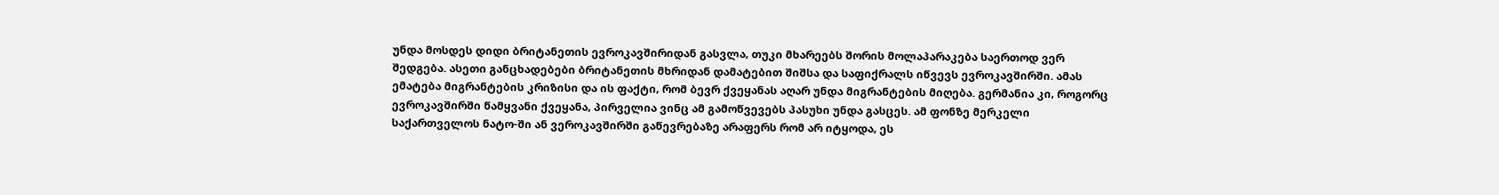უნდა მოსდეს დიდი ბრიტანეთის ევროკავშირიდან გასვლა, თუკი მხარეებს შორის მოლაპარაკება საერთოდ ვერ შედგება. ასეთი განცხადებები ბრიტანეთის მხრიდან დამატებით შიშსა და საფიქრალს იწვევს ევროკავშირში. ამას ემატება მიგრანტების კრიზისი და ის ფაქტი, რომ ბევრ ქვეყანას აღარ უნდა მიგრანტების მიღება. გერმანია კი, როგორც ევროკავშირში წამყვანი ქვეყანა, პირველია ვინც ამ გამოწვევებს პასუხი უნდა გასცეს. ამ ფონზე მერკელი საქართველოს ნატო-ში ან ვეროკავშირში გაწევრებაზე არაფერს რომ არ იტყოდა, ეს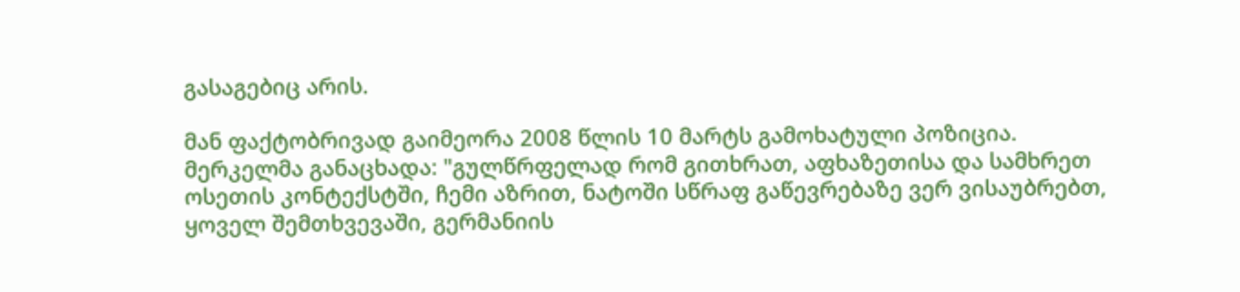გასაგებიც არის.

მან ფაქტობრივად გაიმეორა 2008 წლის 10 მარტს გამოხატული პოზიცია. მერკელმა განაცხადა: "გულწრფელად რომ გითხრათ, აფხაზეთისა და სამხრეთ ოსეთის კონტექსტში, ჩემი აზრით, ნატოში სწრაფ გაწევრებაზე ვერ ვისაუბრებთ, ყოველ შემთხვევაში, გერმანიის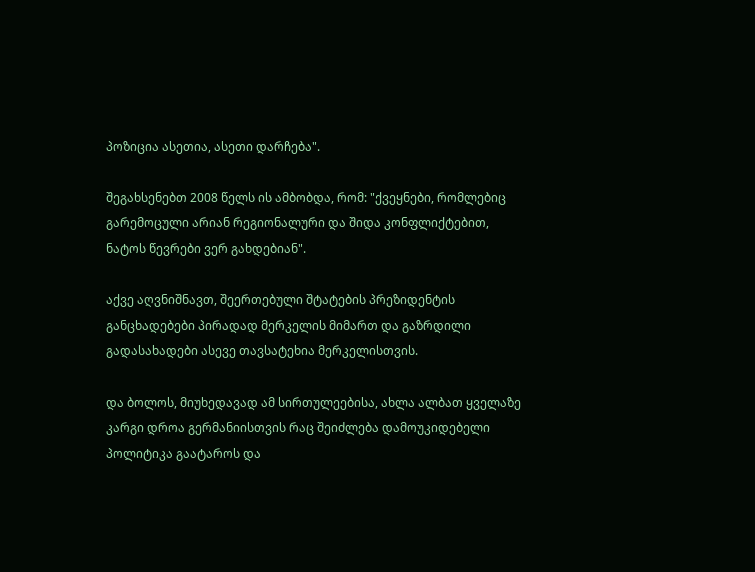პოზიცია ასეთია, ასეთი დარჩება".

შეგახსენებთ 2008 წელს ის ამბობდა, რომ: "ქვეყნები, რომლებიც გარემოცული არიან რეგიონალური და შიდა კონფლიქტებით, ნატოს წევრები ვერ გახდებიან".

აქვე აღვნიშნავთ, შეერთებული შტატების პრეზიდენტის განცხადებები პირადად მერკელის მიმართ და გაზრდილი გადასახადები ასევე თავსატეხია მერკელისთვის.

და ბოლოს, მიუხედავად ამ სირთულეებისა, ახლა ალბათ ყველაზე კარგი დროა გერმანიისთვის რაც შეიძლება დამოუკიდებელი პოლიტიკა გაატაროს და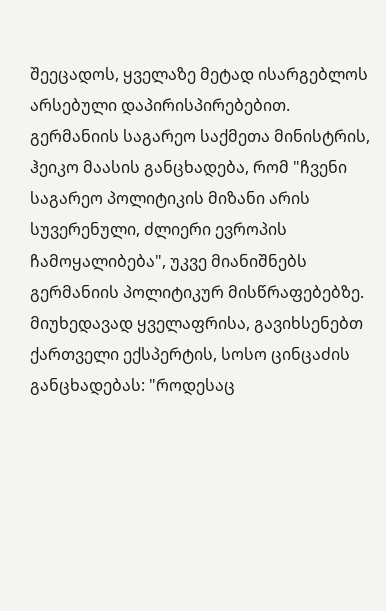შეეცადოს, ყველაზე მეტად ისარგებლოს არსებული დაპირისპირებებით. გერმანიის საგარეო საქმეთა მინისტრის, ჰეიკო მაასის განცხადება, რომ "ჩვენი საგარეო პოლიტიკის მიზანი არის სუვერენული, ძლიერი ევროპის ჩამოყალიბება", უკვე მიანიშნებს გერმანიის პოლიტიკურ მისწრაფებებზე. მიუხედავად ყველაფრისა, გავიხსენებთ ქართველი ექსპერტის, სოსო ცინცაძის განცხადებას: "როდესაც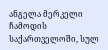ანგელა მერკელი ჩამოდის საქართველოში, სულ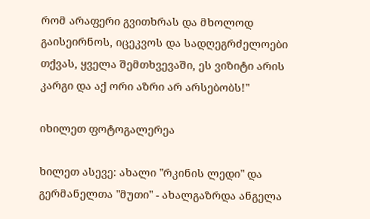რომ არაფერი გვითხრას და მხოლოდ გაისეირნოს, იცეკვოს და სადღეგრძელოები თქვას, ყველა შემთხვევაში, ეს ვიზიტი არის კარგი და აქ ორი აზრი არ არსებობს!"

იხილეთ ფოტოგალერეა

ხილეთ ასევე: ახალი "რკინის ლედი" და გერმანელთა "მუთი" - ახალგაზრდა ანგელა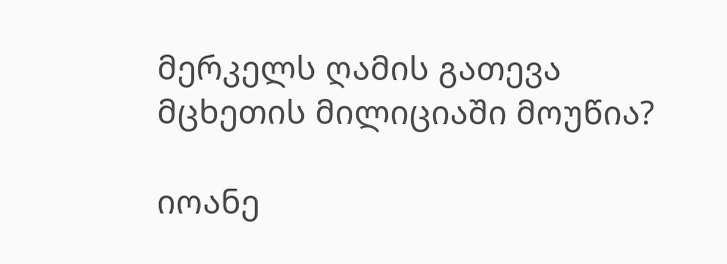მერკელს ღამის გათევა მცხეთის მილიციაში მოუწია?

იოანე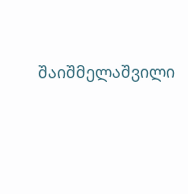შაიშმელაშვილი